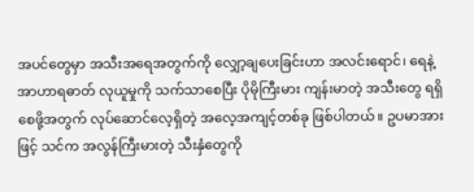အပင်တွေမှာ အသီးအရေအတွက်ကို လျှော့ချပေးခြင်းဟာ အလင်းရောင်၊ ရေနဲ့ အာဟာရဓာတ် လုယူမှုကို သက်သာစေပြီး ပိုမိုကြီးမား ကျန်းမာတဲ့ အသီးတွေ ရရှိစေဖို့အတွက် လုပ်ဆောင်လေ့ရှိတဲ့ အလေ့အကျင့်တစ်ခု ဖြစ်ပါတယ်။ ဥပမာအားဖြင့် သင်က အလွန်ကြီးမားတဲ့ သီးနှံတွေကို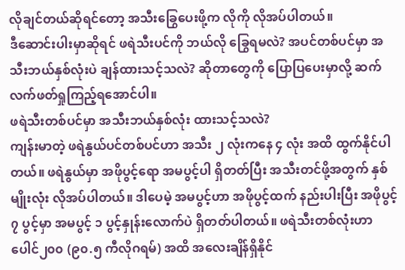လိုချင်တယ်ဆိုရင်တော့ အသီးခြွေပေးဖို့က လိုကို လိုအပ်ပါတယ်။
ဒီဆောင်းပါးမှာဆိုရင် ဖရဲသီးပင်ကို ဘယ်လို ခြွေရမလဲ? အပင်တစ်ပင်မှာ အသီးဘယ်နှစ်လုံးပဲ ချန်ထားသင့်သလဲ? ဆိုတာတွေကို ပြောပြပေးမှာလို့ ဆက်လက်ဖတ်ရှုကြည့်ရအောင်ပါ။
ဖရဲသီးတစ်ပင်မှာ အသီးဘယ်နှစ်လုံး ထားသင့်သလဲ?
ကျန်းမာတဲ့ ဖရဲနွယ်ပင်တစ်ပင်ဟာ အသီး ၂ လုံးကနေ ၄ လုံး အထိ ထွက်နိုင်ပါတယ်။ ဖရဲနွယ်မှာ အဖိုပွင့်ရော အမပွင့်ပါ ရှိတတ်ပြီး အသီးတင်ဖို့အတွက် နှစ်မျိုးလုံး လိုအပ်ပါတယ်။ ဒါပေမဲ့ အမပွင့်ဟာ အဖိုပွင့်ထက် နည်းပါးပြီး အဖိုပွင့် ၇ ပွင့်မှာ အမပွင့် ၁ ပွင့်နှုန်းလောက်ပဲ ရှိတတ်ပါတယ်။ ဖရဲသီးတစ်လုံးဟာ ပေါင်၂၀၀ (၉၀.၅ ကီလိုဂရမ်) အထိ အလေးချိန်ရှိနိုင်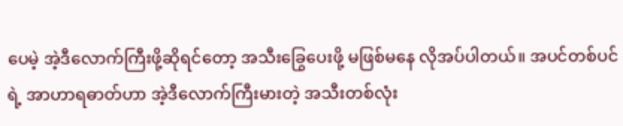ပေမဲ့ အဲ့ဒီလောက်ကြီးဖို့ဆိုရင်တော့ အသီးခြွေပေးဖို့ မဖြစ်မနေ လိုအပ်ပါတယ်။ အပင်တစ်ပင်ရဲ့ အာဟာရဓာတ်ဟာ အဲ့ဒီလောက်ကြီးမားတဲ့ အသီးတစ်လုံး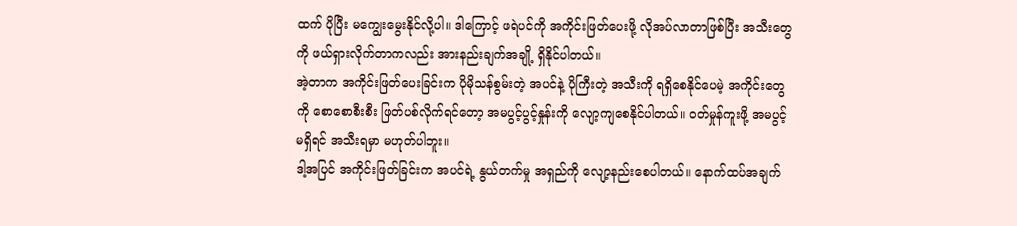ထက် ပိုပြီး မကျွေးမွေးနိုင်လို့ပါ။ ဒါကြောင့် ဖရဲပင်ကို အကိုင်းဖြတ်ပေးဖို့ လိုအပ်လာတာဖြစ်ပြီး အသီးတွေကို ဖယ်ရှားလိုက်တာကလည်း အားနည်းချက်အချို့ ရှိနိုင်ပါတယ်။
အဲ့တာက အကိုင်းဖြတ်ပေးခြင်းက ပိုမိုသန်စွမ်းတဲ့ အပင်နဲ့ ပိုကြီးတဲ့ အသီးကို ရရှိစေနိုင်ပေမဲ့ အကိုင်းတွေကို စောစောစီးစီး ဖြတ်ပစ်လိုက်ရင်တော့ အမပွင့်ပွင့်နှုန်းကို လျော့ကျစေနိုင်ပါတယ်။ ဝတ်မှုန်ကူးဖို့ အမပွင့်မရှိရင် အသီးရမှာ မဟုတ်ပါဘူး။
ဒါ့အပြင် အကိုင်းဖြတ်ခြင်းက အပင်ရဲ့ နွယ်တက်မှု အရှည်ကို လျော့နည်းစေပါတယ်။ နောက်ထပ်အချက်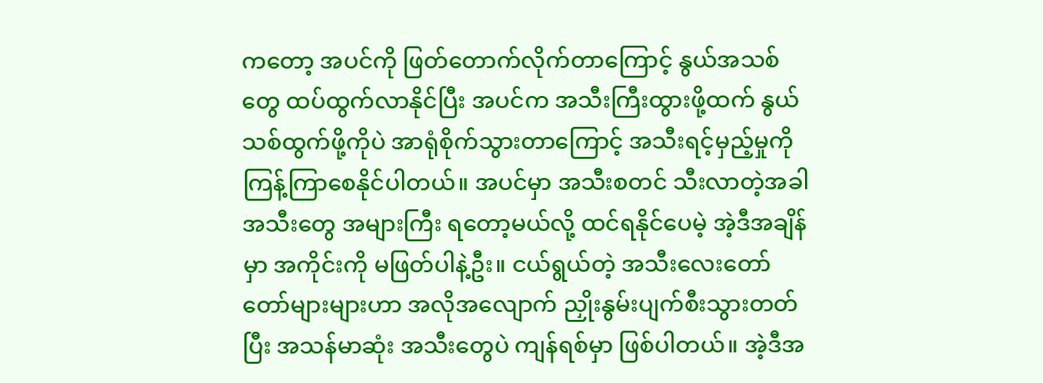ကတော့ အပင်ကို ဖြတ်တောက်လိုက်တာကြောင့် နွယ်အသစ်တွေ ထပ်ထွက်လာနိုင်ပြီး အပင်က အသီးကြီးထွားဖို့ထက် နွယ်သစ်ထွက်ဖို့ကိုပဲ အာရုံစိုက်သွားတာကြောင့် အသီးရင့်မှည့်မှုကို ကြန့်ကြာစေနိုင်ပါတယ်။ အပင်မှာ အသီးစတင် သီးလာတဲ့အခါ အသီးတွေ အများကြီး ရတော့မယ်လို့ ထင်ရနိုင်ပေမဲ့ အဲ့ဒီအချိန်မှာ အကိုင်းကို မဖြတ်ပါနဲ့ဦး။ ငယ်ရွယ်တဲ့ အသီးလေးတော်တော်များများဟာ အလိုအလျောက် ညှိုးနွမ်းပျက်စီးသွားတတ်ပြီး အသန်မာဆုံး အသီးတွေပဲ ကျန်ရစ်မှာ ဖြစ်ပါတယ်။ အဲ့ဒီအ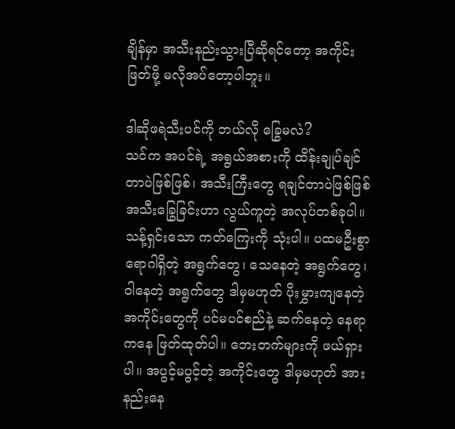ချိန်မှာ အသီးနည်းသွားပြီဆိုရင်တော့ အကိုင်းဖြတ်ဖို့ မလိုအပ်တော့ပါဘူး။

ဒါဆိုဖရဲသီးပင်ကို ဘယ်လို ခြွေမလဲ?
သင်က အပင်ရဲ့ အရွယ်အစားကို ထိန်းချုပ်ချင်တာပဲဖြစ်ဖြစ်၊ အသီးကြီးတွေ ရချင်တာပဲဖြစ်ဖြစ် အသီးခြွေခြင်းဟာ လွယ်ကူတဲ့ အလုပ်တစ်ခုပါ။ သန့်ရှင်းသော ကတ်ကြေးကို သုံးပါ။ ပထမဦးစွာ ရောဂါရှိတဲ့ အရွက်တွေ၊ သေနေတဲ့ အရွက်တွေ၊ ဝါနေတဲ့ အရွက်တွေ ဒါမှမဟုတ် ပိုးမွှားကျနေတဲ့ အကိုင်းတွေကို ပင်မပင်စည်နဲ့ ဆက်နေတဲ့ နေရာကနေ ဖြတ်ထုတ်ပါ။ ဘေးတက်များကို ဖယ်ရှားပါ။ အပွင့်မပွင့်တဲ့ အကိုင်းတွေ ဒါမှမဟုတ် အားနည်းနေ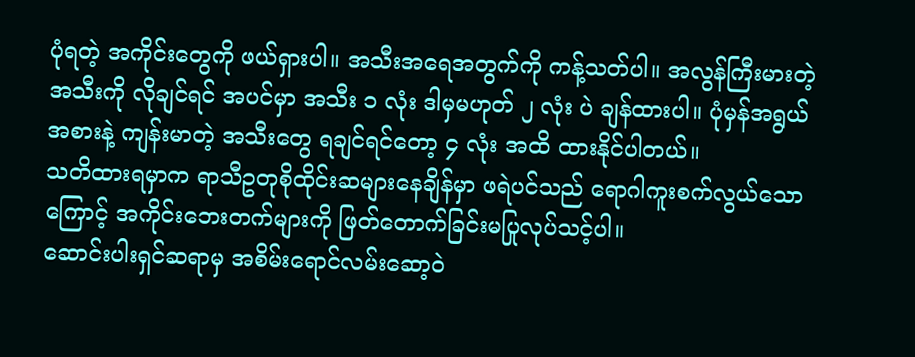ပုံရတဲ့ အကိုင်းတွေကို ဖယ်ရှားပါ။ အသီးအရေအတွက်ကို ကန့်သတ်ပါ။ အလွန်ကြီးမားတဲ့ အသီးကို လိုချင်ရင် အပင်မှာ အသီး ၁ လုံး ဒါမှမဟုတ် ၂ လုံး ပဲ ချန်ထားပါ။ ပုံမှန်အရွယ်အစားနဲ့ ကျန်းမာတဲ့ အသီးတွေ ရချင်ရင်တော့ ၄ လုံး အထိ ထားနိုင်ပါတယ်။
သတိထားရမှာက ရာသီဥတုစိုထိုင်းဆများနေချိန်မှာ ဖရဲပင်သည် ရောဂါကူးစက်လွယ်သောကြောင့် အကိုင်းဘေးတက်များကို ဖြတ်တောက်ခြင်းမပြုလုပ်သင့်ပါ။
ဆောင်းပါးရှင်ဆရာမှ အစိမ်းရောင်လမ်းဆော့ဝဲ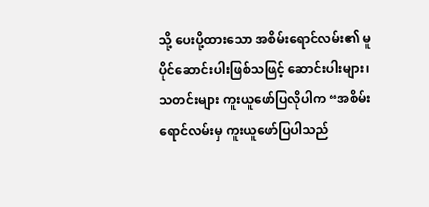သို့ ပေးပို့ထားသော အစိမ်းရောင်လမ်း၏ မူပိုင်ဆောင်းပါးဖြစ်သဖြင့် ဆောင်းပါးများ၊ သတင်းများ ကူးယူဖော်ပြလိုပါက “အစိမ်းရောင်လမ်းမှ ကူးယူဖော်ပြပါသည်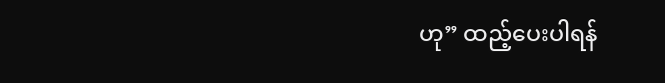ဟု” ထည့်ပေးပါရန်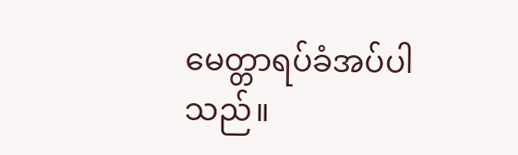မေတ္တာရပ်ခံအပ်ပါသည်။